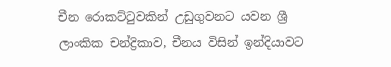චීන රොකට්ටුවකින් උඩුගුවනට යවන ශ්‍රී ලාංකික චන්ද්‍රිකාව, චීනය විසින් ඉන්දියාවට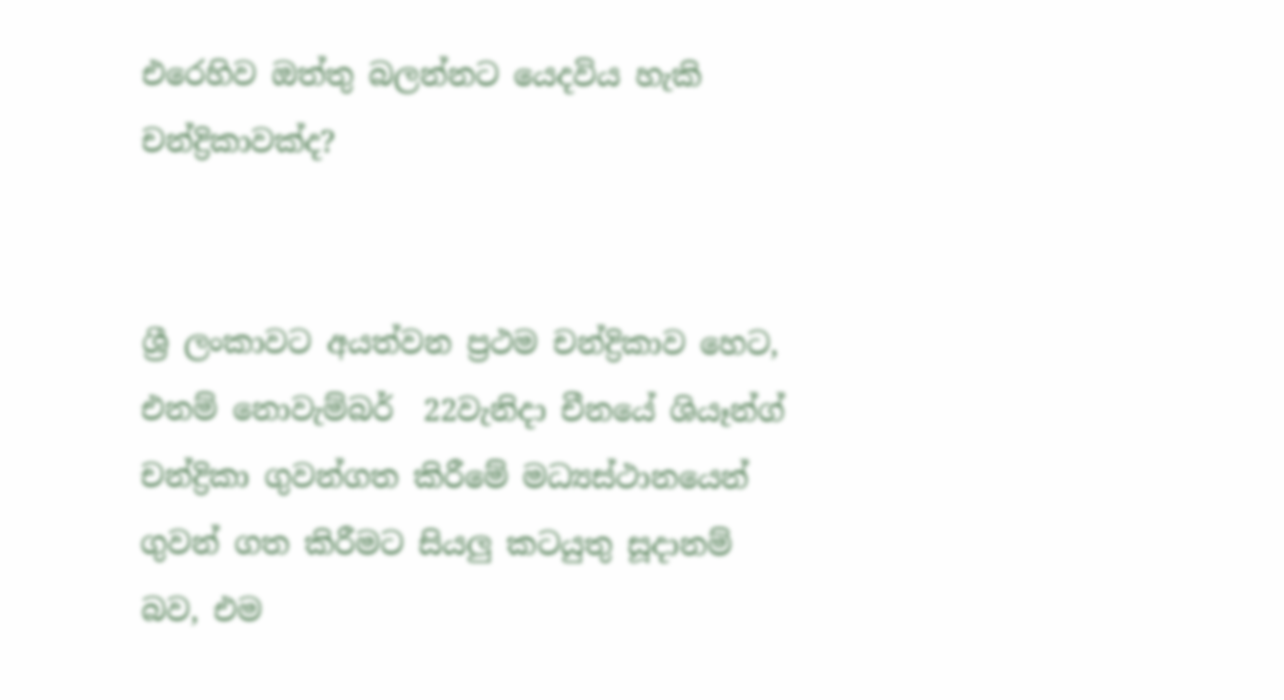එරෙහිව ඔත්තු බලන්නට යෙදවිය හැකි චන්ද්‍රිකාවක්ද?


ශ්‍රී ලංකාවට අයත්වන ප්‍රථම චන්ද්‍රිකාව හෙට, එනම් නොවැම්බර්  22වැනිදා චීනයේ ශියෑන්ග් චන්ද්‍රිකා ගුවන්ගත කිරීමේ මධ්‍යස්ථානයෙන් ගුවන් ගත කිරීමට සියලු කටයුතු සූදානම් බව, එම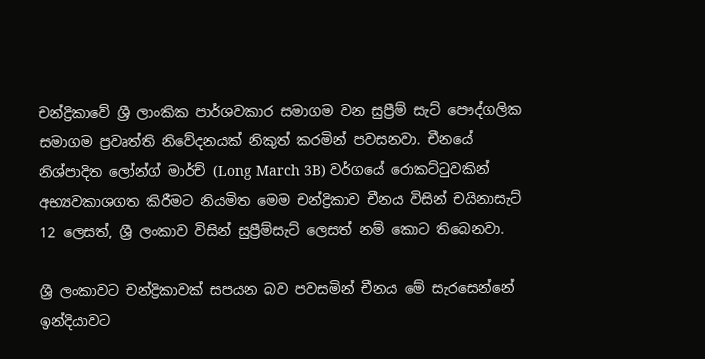චන්ද්‍රිකාවේ ශ්‍රී ලාංකික පාර්ශවකාර සමාගම වන සුප්‍රීම් සැට් පෞද්ගලික සමාගම ප්‍රවෘත්ති නිවේදනයක් නිකුත් කරමින් පවසනවා. චීනයේ නිශ්පාදිත ලෝන්ග් මාර්ච් (Long March 3B) වර්ගයේ රොකට්ටුවකින් අභ්‍යවකාශගත කිරීමට නියමිත මෙම චන්ද්‍රිකාව චීනය විසින් චයිනාසැට් 12 ලෙසත්, ශ්‍රී ලංකාව විසින් සුප්‍රීම්සැට් ලෙසත් නම් කොට තිබෙනවා.

ශ්‍රී ලංකාවට චන්ද්‍රිකාවක් සපයන බව පවසමින් චීනය මේ සැරසෙන්නේ ඉන්දියාවට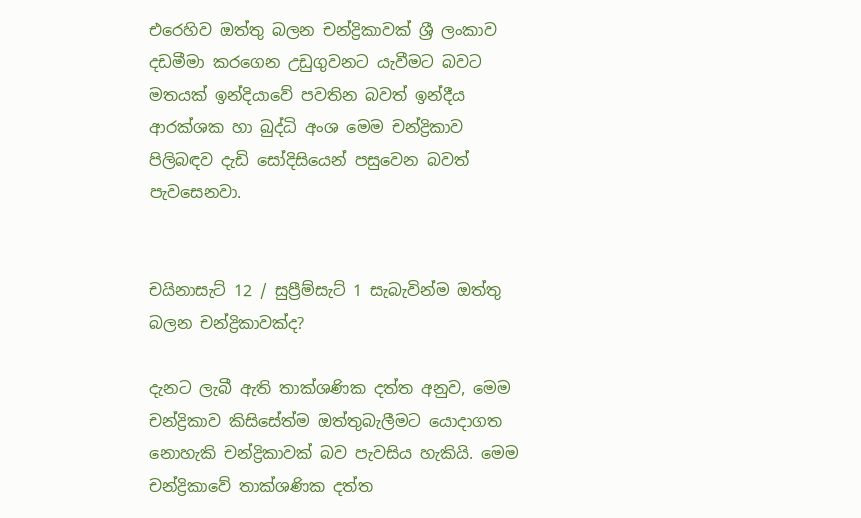එරෙහිව ඔත්තු බලන චන්ද්‍රිකාවක් ශ්‍රී ලංකාව දඩමීමා කරගෙන උඩුගුවනට යැවීමට බවට මතයක් ඉන්දියාවේ පවතින බවත් ඉන්දීය ආරක්ශක හා බුද්ධි අංශ මෙම චන්ද්‍රිකාව පිලිබඳව දැඩි සෝදිසියෙන් පසුවෙන බවත් පැවසෙනවා.


චයිනාසැට් 12 / සුප්‍රීම්සැට් 1 සැබැවින්ම ඔත්තු බලන චන්ද්‍රිකාවක්ද?

දැනට ලැබී ඇති තාක්ශණික දත්ත අනුව, මෙම චන්ද්‍රිකාව කිසිසේත්ම ඔත්තුබැලීමට යොදාගත නොහැකි චන්ද්‍රිකාවක් බව පැවසිය හැකියි. මෙම චන්ද්‍රිකාවේ තාක්ශණික දත්ත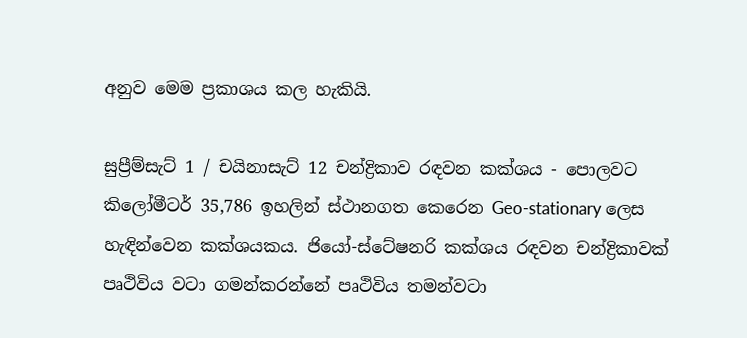අනුව මෙම ප්‍රකාශය කල හැකියි.

සුප්‍රීම්සැට් 1 / චයිනාසැට් 12 චන්ද්‍රිකාව රඳවන කක්ශය - පොලවට කිලෝමීටර් 35,786 ඉහලින් ස්ථානගත කෙරෙන Geo-stationary ලෙස හැඳින්වෙන කක්ශයකය. ජියෝ-ස්ටේෂනරි කක්ශය රඳවන චන්ද්‍රිකාවක් පෘථිවිය වටා ගමන්කරන්නේ පෘථිවිය තමන්වටා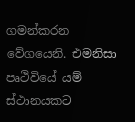ගමන්කරන වේගයෙනි. එමනිසා පෘථිවියේ යම් ස්ථානයකට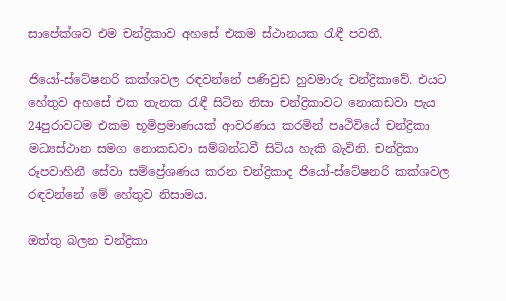සාපේක්ශව එම චන්ද්‍රිකාව අහසේ එකම ස්ථානයක රැඳී පවතී.

ජියෝ-ස්ටේෂනරි කක්ශවල රඳවන්නේ පණිවුඩ හුවමාරු චන්ද්‍රිකාවේ. එයට හේතුව අහසේ එක තැනක රැඳී සිටින නිසා චන්ද්‍රිකාවට නොකඩවා පැය 24පුරාවටම එකම භූමිප්‍රමාණයක් ආවරණය කරමින් පෘථිවියේ චන්ද්‍රිකා මධ්‍යස්ථාන සමග නොකඩවා සම්බන්ධවී සිටිය හැකි බැවිනි. චන්ද්‍රිකා රූපවාහිනී සේවා සම්ප්‍රේශණය කරන චන්ද්‍රිකාද ජියෝ-ස්ටේෂනරි කක්ශවල රඳවන්නේ මේ හේතුව නිසාමය.

ඔත්තු බලන චන්ද්‍රිකා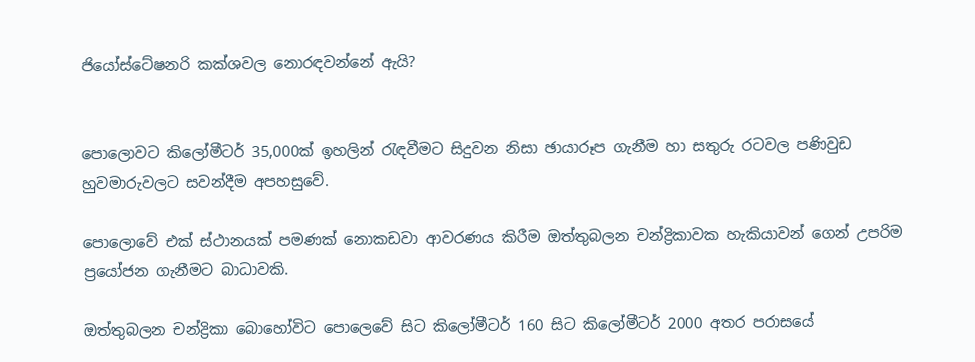ජියෝස්ටේෂනරි කක්ශවල නොරඳවන්නේ ඇයි?


පොලොවට කිලෝමීටර් 35,000ක් ඉහලින් රැඳවීමට සිදුවන නිසා ඡායාරූප ගැනීම හා සතුරු රටවල පණිවුඩ හුවමාරුවලට සවන්දීම අපහසුවේ.

පොලොවේ එක් ස්ථානයක් පමණක් නොකඩවා ආවරණය කිරීම ඔත්තුබලන චන්ද්‍රිකාවක හැකියාවන් ගෙන් උපරිම ප්‍රයෝජන ගැනීමට බාධාවකි.

ඔත්තුබලන චන්ද්‍රිකා බොහෝවිට පොලෙවේ සිට කිලෝමීටර් 160 සිට කිලෝමීටර් 2000 අතර පරාසයේ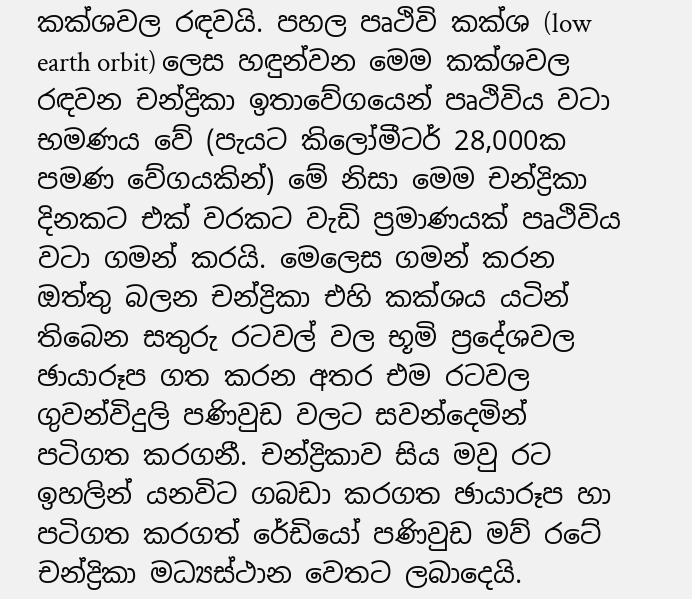කක්ශවල රඳවයි. පහල පෘථිවි කක්ශ (low earth orbit) ලෙස හඳුන්වන මෙම කක්ශවල රඳවන චන්ද්‍රිකා ඉතාවේගයෙන් පෘථිවිය වටා භමණය වේ (පැයට කිලෝමීටර් 28,000ක පමණ වේගයකින්) මේ නිසා මෙම චන්ද්‍රිකා දිනකට එක් වරකට වැඩි ප්‍රමාණයක් පෘථිවිය වටා ගමන් කරයි. මෙලෙස ගමන් කරන ඔත්තු බලන චන්ද්‍රිකා එහි කක්ශය යටින් තිබෙන සතුරු රටවල් වල භූමි ප්‍රදේශවල ඡායාරූප ගත කරන අතර එම රටවල ගුවන්විදුලි පණිවුඩ වලට සවන්දෙමින් පටිගත කරගනී. චන්ද්‍රිකාව සිය මවු රට ඉහලින් යනවිට ගබඩා කරගත ඡායාරූප හා පටිගත කරගත් රේඩියෝ පණිවුඩ මව් රටේ චන්ද්‍රිකා මධ්‍යස්ථාන වෙතට ලබාදෙයි.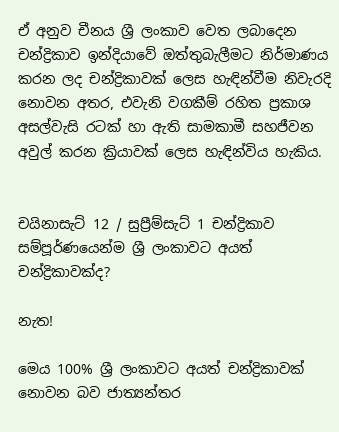ඒ අනුව චීනය ශ්‍රී ලංකාව වෙත ලබාදෙන චන්ද්‍රිකාව ඉන්දියාවේ ඔත්තුබැලීමට නිර්මාණය කරන ලද චන්ද්‍රිකාවක් ලෙස හැඳින්වීම නිවැරදි නොවන අතර, එවැනි වගකීම් රහිත ප්‍රකාශ අසල්වැසි රටක් හා ඇති සාමකාමී සහජීවන අවුල් කරන ක්‍රියාවක් ලෙස හැඳින්විය හැකිය.


චයිනාසැට් 12 / සුප්‍රීම්සැට් 1 චන්ද්‍රිකාව සම්පූර්ණයෙන්ම ශ්‍රී ලංකාවට අයත් චන්ද්‍රිකාවක්ද?

නැත!

මෙය 100% ශ්‍රී ලංකාවට අයත් චන්ද්‍රිකාවක් නොවන බව ජාත්‍යන්තර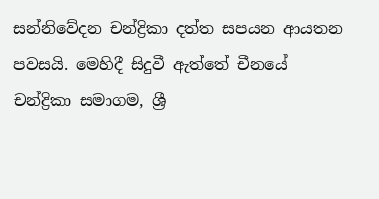සන්නිවේදන චන්ද්‍රිකා දත්ත සපයන ආයතන පවසයි. මෙහිදී සිදුවී ඇත්තේ චීනයේ චන්ද්‍රිකා සමාගම, ශ්‍රී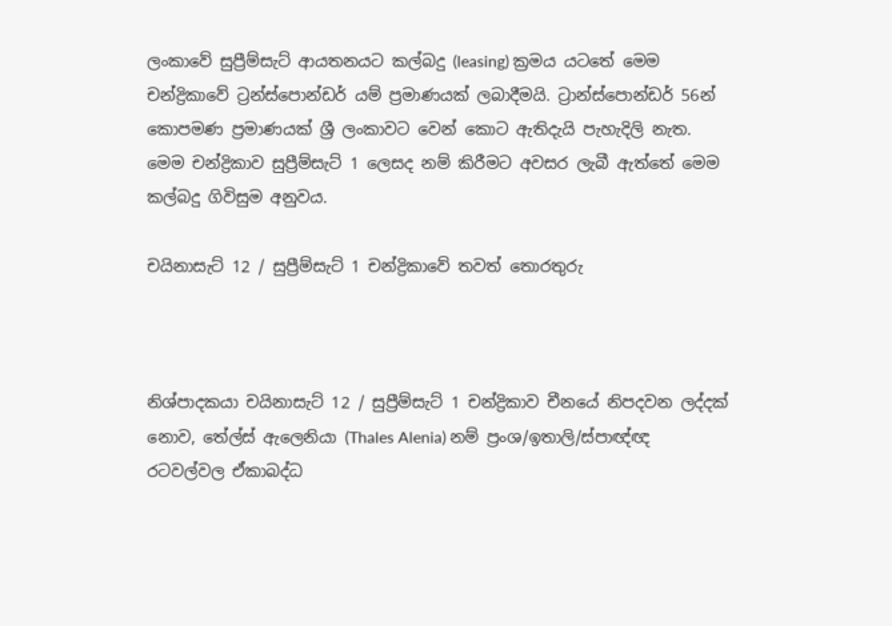ලංකාවේ සුප්‍රීම්සැට් ආයතනයට කල්බදු (leasing) ක්‍රමය යටතේ මෙම චන්ද්‍රිකාවේ ට්‍රන්ස්පොන්ඩර් යම් ප්‍රමාණයක් ලබාදීමයි. ට්‍රාන්ස්පොන්ඩර් 56න් කොපමණ ප්‍රමාණයක් ශ්‍රී ලංකාවට වෙන් කොට ඇතිදැයි පැහැදිලි නැත. මෙම චන්ද්‍රිකාව සුප්‍රීම්සැට් 1 ලෙසද නම් කිරීමට අවසර ලැබී ඇත්තේ මෙම කල්බදු ගිවිසුම අනුවය.

චයිනාසැට් 12 / සුප්‍රීම්සැට් 1 චන්ද්‍රිකාවේ තවත් තොරතුරු



නිශ්පාදකයා චයිනාසැට් 12 / සුප්‍රීම්සැට් 1 චන්ද්‍රිකාව චීනයේ නිපදවන ලද්දක් නොව, තේල්ස් ඇලෙනියා (Thales Alenia) නම් ප්‍රංශ/ඉතාලි/ස්පාඥ්ඥ රටවල්වල ඒකාබද්ධ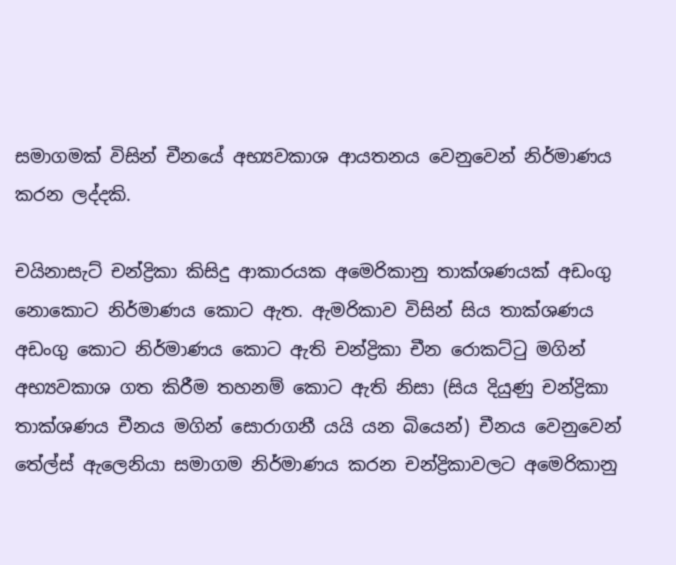සමාගමක් විසින් චීනයේ අභ්‍යවකාශ ආයතනය වෙනුවෙන් නිර්මාණය කරන ලද්දකි.

චයිනාසැට් චන්ද්‍රිකා කිසිදු ආකාරයක අමෙරිකානු තාක්ශණයක් අඩංගු නොකොට නිර්මාණය කොට ඇත. ඇමරිකාව විසින් සිය තාක්ශණය අඩංගු කොට නිර්මාණය කොට ඇති චන්ද්‍රිකා චීන රොකට්ටු මගින් අභ්‍යවකාශ ගත කිරීම තහනම් කොට ඇති නිසා (සිය දියුණු චන්ද්‍රිකා තාක්ශණය චීනය මගින් සොරාගනී යයි යන බියෙන්) චීනය වෙනුවෙන් තේල්ස් ඇලෙනියා සමාගම නිර්මාණය කරන චන්ද්‍රිකාවලට අමෙරිකානු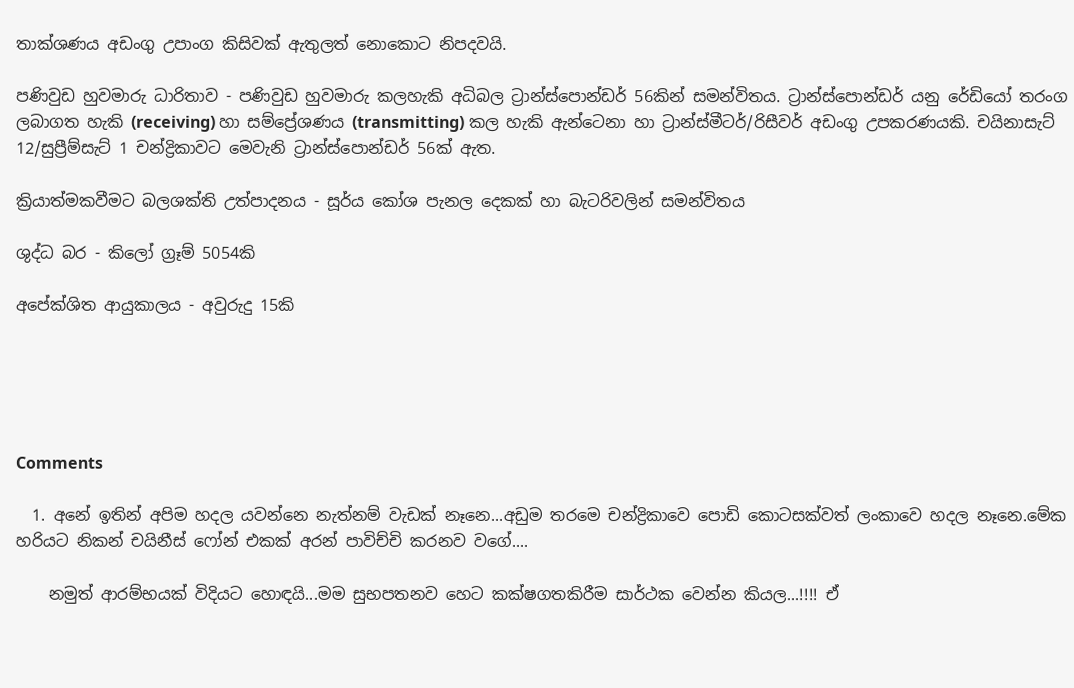තාක්ශණය අඩංගු උපාංග කිසිවක් ඇතුලත් නොකොට නිපදවයි.

පණිවුඩ හුවමාරු ධාරිතාව - පණිවුඩ හුවමාරු කලහැකි අධිබල ට්‍රාන්ස්පොන්ඩර් 56කින් සමන්විතය. ට්‍රාන්ස්පොන්ඩර් යනු රේඩියෝ තරංග ලබාගත හැකි (receiving) හා සම්ප්‍රේශණය (transmitting) කල හැකි ඇන්ටෙනා හා ට්‍රාන්ස්මීටර්/රිසීවර් අඩංගු උපකරණයකි. චයිනාසැට් 12/සුප්‍රීම්සැට් 1 චන්ද්‍රිකාවට මෙවැනි ට්‍රාන්ස්පොන්ඩර් 56ක් ඇත.

ක්‍රියාත්මකවීමට බලශක්ති උත්පාදනය - සූර්ය කෝශ පැනල දෙකක් හා බැටරිවලින් සමන්විතය

ශුද්ධ බර - කිලෝ ග්‍රෑම් 5054කි

අපේක්ශිත ආයුකාලය - අවුරුදු 15කි





Comments

  1. අනේ ඉතින් අපිම හදල යවන්නෙ නැත්නම් වැඩක් නෑනෙ...අඩුම තරමෙ චන්ද්‍රිකාවෙ පොඩි කොටසක්වත් ලංකාවෙ හදල නෑනෙ.මේක හරියට නිකන් චයිනීස් ෆෝන් එකක් අරන් පාවිච්චි කරනව වගේ....

    නමුත් ආරම්භයක් විදියට හොඳයි...මම සුභපතනව හෙට කක්ෂගතකිරීම සාර්ථක වෙන්න කියල...!!!! ඒ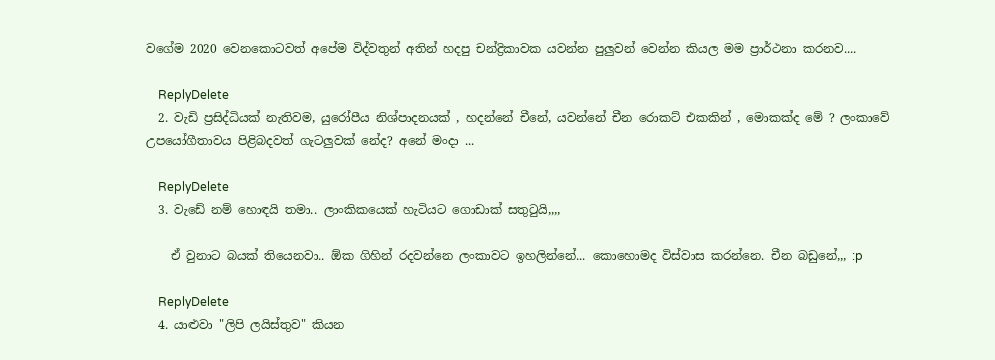වගේම 2020 වෙනකොටවත් අපේම විද්වතුන් අතින් හදපු චන්ද්‍රිකාවක යවන්න පුලුවන් වෙන්න කියල මම ප්‍රාර්ථනා කරනව....

    ReplyDelete
  2. වැඩි ප්‍රසිද්ධියක් නැතිවම, යුරෝපීය නිශ්පාදනයක් , හදන්නේ චීනේ, යවන්නේ චීන රොකට් එකකින් , මොකක්ද මේ ? ලංකාවේ උපයෝගීතාවය පිළිබදවත් ගැටලුවක් නේද? අනේ මංදා ...

    ReplyDelete
  3. වැඩේ නම් හොඳයි තමා.. ලාංකිකයෙක් හැටියට ගොඩාක් සතු‍ටුයි,,,,

    ඒ වුනාට බයක් තියෙනවා.. ඕක ගිහින් රදවන්නෙ ලංකාවට ඉහලින්නේ... කොහොමද විස්වාස කරන්නෙ. චීන බඩුනේ,,, :p

    ReplyDelete
  4. යාළුවා "ලිපි ලයිස්තුව" කියන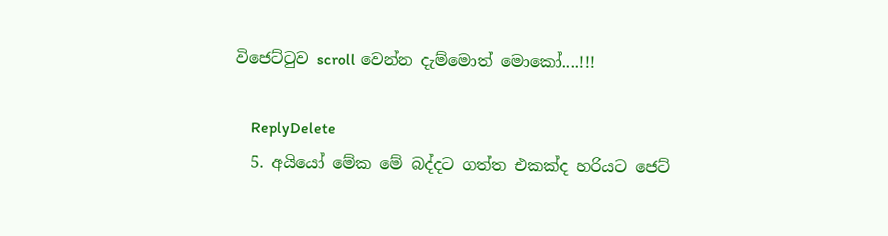විජෙට්‍ටුව scroll වෙන්න දැම්මොත් මොකෝ....!!!

    ReplyDelete
  5. අයියෝ මේක මේ බද්දට ගත්ත එකක්ද හරියට ජෙට්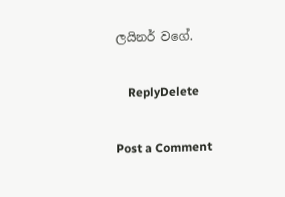ලයිනර් වගේ.

    ReplyDelete

Post a Comment